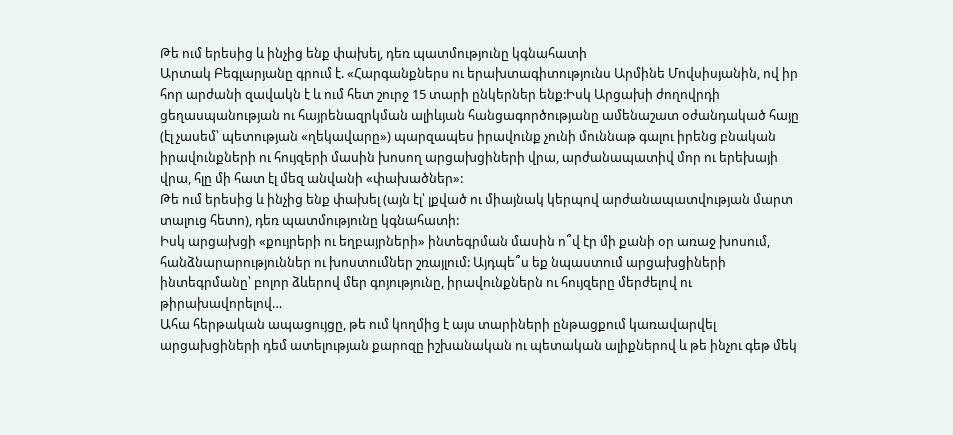Թե ում երեսից և ինչից ենք փախել, դեռ պատմությունը կգնահատի
Արտակ Բեգլարյանը գրում է. «Հարգանքներս ու երախտագիտությունս Արմինե Մովսիսյանին, ով իր հոր արժանի զավակն է և ում հետ շուրջ 15 տարի ընկերներ ենք:Իսկ Արցախի ժողովրդի ցեղասպանության ու հայրենազրկման ալիևյան հանցագործությանը ամենաշատ օժանդակած հայը (էլ չասեմ՝ պետության «ղեկավարը») պարզապես իրավունք չունի մուննաթ գալու իրենց բնական իրավունքների ու հույզերի մասին խոսող արցախցիների վրա, արժանապատիվ մոր ու երեխայի վրա, հլը մի հատ էլ մեզ անվանի «փախածներ»:
Թե ում երեսից և ինչից ենք փախել (այն էլ՝ լքված ու միայնակ կերպով արժանապատվության մարտ տալուց հետո), դեռ պատմությունը կգնահատի:
Իսկ արցախցի «քույրերի ու եղբայրների» ինտեգրման մասին ո՞վ էր մի քանի օր առաջ խոսում, հանձնարարություններ ու խոստումներ շռայլում: Այդպե՞ս եք նպաստում արցախցիների ինտեգրմանը՝ բոլոր ձևերով մեր գոյությունը, իրավունքներն ու հույզերը մերժելով ու թիրախավորելով…
Ահա հերթական ապացույցը, թե ում կողմից է այս տարիների ընթացքում կառավարվել արցախցիների դեմ ատելության քարոզը իշխանական ու պետական ալիքներով և թե ինչու գեթ մեկ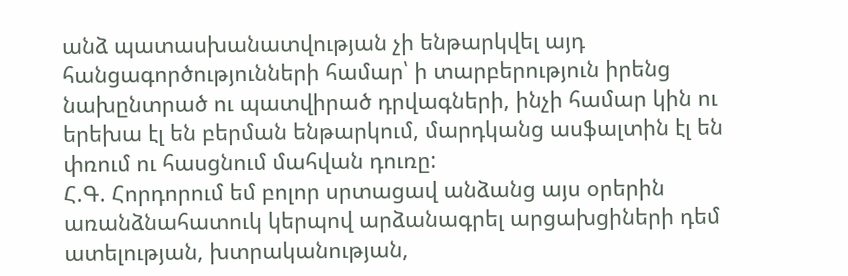անձ պատասխանատվության չի ենթարկվել այդ հանցագործությունների համար՝ ի տարբերություն իրենց նախընտրած ու պատվիրած դրվագների, ինչի համար կին ու երեխա էլ են բերման ենթարկում, մարդկանց ասֆալտին էլ են փռում ու հասցնում մահվան դուռը:
Հ.Գ. Հորդորում եմ բոլոր սրտացավ անձանց այս օրերին առանձնահատուկ կերպով արձանագրել արցախցիների դեմ ատելության, խտրականության,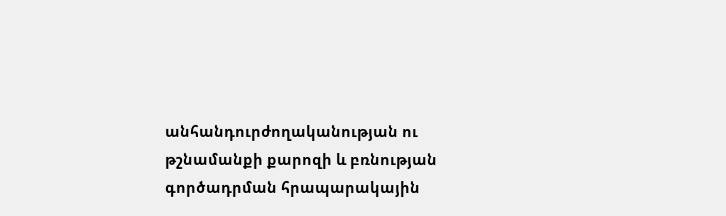անհանդուրժողականության ու թշնամանքի քարոզի և բռնության գործադրման հրապարակային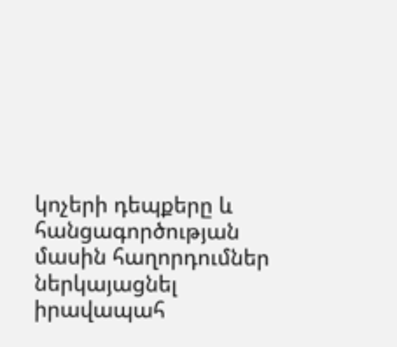կոչերի դեպքերը և հանցագործության մասին հաղորդումներ ներկայացնել իրավապահ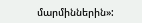մարմիններին»: